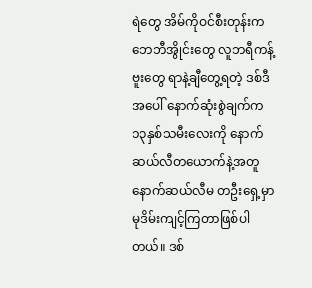ရဲတွေ အိမ်ကိုဝင်စီးတုန်းက ဘေဘီအွိုင်းတွေ လူဘရီကန့်ဗူးတွေ ရာနဲ့ချီတွေ့ရတဲ့ ဒစ်ဒီအပေါ် နောက်ဆုံးစွဲချက်က ၁၃နှစ်သမီးလေးကို နောက်ဆယ်လီတယောက်နဲ့အတူ နောက်ဆယ်လီမ တဦးရှေ့မှာ မုဒိမ်းကျင့်ကြတာဖြစ်ပါတယ်။ ဒစ်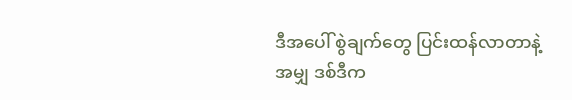ဒီအပေါ် စွဲချက်တွေ ပြင်းထန်လာတာနဲ့အမျှ ဒစ်ဒီက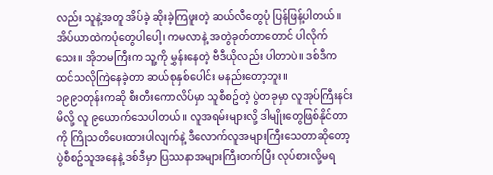လည်း သူနဲ့အတူ အိပ်ခဲ့ ဆိုးခဲ့ကြဖူးတဲ့ ဆယ်လီတွေပုံ ပြန်ဖြန့်ပါတယ်။ အိပ်ယာထဲကပုံတွေပါပေါ့၊ ကမလာနဲ့ အတွဲခုတ်တာတောင် ပါလိုက်သေး။ အိုဘမကြီးက သူ့ကို မွှန်းနေတဲ့ ဗီဒီယိုလည်း ပါတာပဲ။ ဒစ်ဒီက ထင်သလိုကြဲနေခဲ့တာ ဆယ်စုနှစ်ပေါင်း မနည်းတော့ဘူး။
၁၉၉၁တုန်းကဆို စီးတီးကောလိပ်မှာ သူစီစဥ်တဲ့ ပွဲတခုမှာ လူအုပ်ကြီးနင်းမိလို့ လူ ၉ယောက်သေပါတယ်။ လူအရမ်းများလို့ ဒါမျိုးတွေဖြစ်နိုင်တာကို ကြိုသတိပေးထားပါလျက်နဲ့ ဒီလောက်လူအများကြီးသေတာဆိုတော့ ပွဲစီစဥ်သူအနေနဲ့ ဒစ်ဒီမှာ ပြဿနာအများကြီးတက်ပြီး လုပ်စားလို့မရ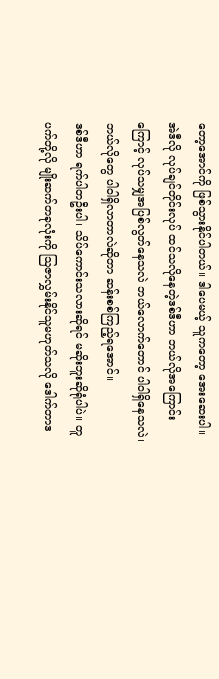တော့အောင်ကို ဖြစ်သွားနိုင်ပါတယ်။ ဒါပေမယ့် သူကတော့ အေးဆေးပါ။ အဲဒီလို လုပ်ချင်တိုင်းလုပ် ထင်သလိုနေတဲ့ဒစ်ဒီဟာ ဘယ်လိုအကြောင်းကြောင့် လုပ်သမျှအပြစ်လွတ်နေသလဲ ဘယ်လောက်တောင် ပါဝါရှိနေသလဲ၊ ဘယ်လိုတွေ ပါဝါရှိလာတာလဲဆိုတာ ဆန်းစစ်ကြည့်ရအောင်။
ဒစ်ဒီဟာ ရက်ပါတဦးပါ၊ သိပ်ကောင်းသလားဆိုရင် မဆိုးဘူးဆိုရုံပါပဲ။ တူပက်တို့လို မျိုးဆက်တခုလုံးကို ဩဇာလွှမ်းနိုင်သူမဟုတ်သလို ဒေါက်တာဒ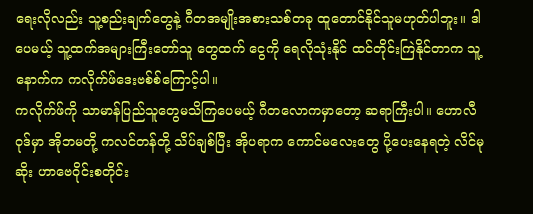ရေးလိုလည်း သူ့စည်းချက်တွေနဲ့ ဂီတအမျိုးအစားသစ်တခု ထူတောင်နိုင်သူမဟုတ်ပါဘူး။ ဒါပေမယ့် သူ့ထက်အများကြီးတော်သူ တွေထက် ငွေကို ရေလိုသုံးနိုင် ထင်တိုင်းကြဲနိုင်တာက သူ့နောက်က ကလိုက်ဖ်ဒေးဗစ်စ်ကြောင့်ပါ။
ကလိုက်ဖ်ကို သာမာန်ပြည်သူတွေမသိကြပေမယ့် ဂီတလောကမှာတော့ ဆရာကြီးပါ။ ဟောလီဝုဒ်မှာ အိုဘမတို့ ကလင်တန်တို့ သိပ်ချစ်ပြီး အိုပရာက ကောင်မလေးတွေ ပို့ပေးနေရတဲ့ လိင်မုဆိုး ဟာဗေဝိုင်းစတိုင်း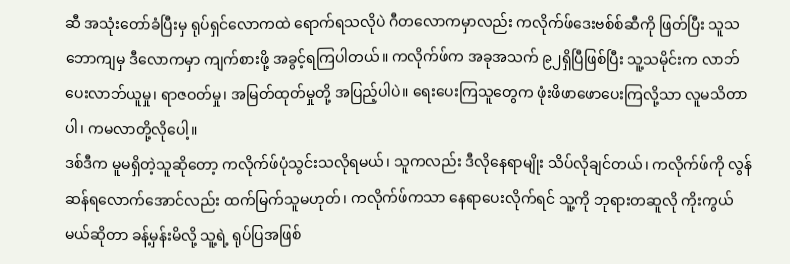ဆီ အသုံးတော်ခံပြီးမှ ရုပ်ရှင်လောကထဲ ရောက်ရသလိုပဲ ဂီတလောကမှာလည်း ကလိုက်ဖ်ဒေးဗစ်စ်ဆီကို ဖြတ်ပြီး သူသဘောကျမှ ဒီလောကမှာ ကျက်စားဖို့ အခွင့်ရကြပါတယ်။ ကလိုက်ဖ်က အခုအသက် ၉၂ရှိပြီဖြစ်ပြီး သူ့သမိုင်းက လာဘ်ပေးလာဘ်ယူမှု၊ ရာဇဝတ်မှု၊ အမြတ်ထုတ်မှုတို့ အပြည့်ပါပဲ။ ရေးပေးကြသူတွေက ဖုံးဖိဖာဖောပေးကြလို့သာ လူမသိတာပါ၊ ကမလာတို့လိုပေါ့။
ဒစ်ဒီက မူမရှိတဲ့သူဆိုတော့ ကလိုက်ဖ်ပုံသွင်းသလိုရမယ်၊ သူကလည်း ဒီလိုနေရာမျိုး သိပ်လိုချင်တယ်၊ ကလိုက်ဖ်ကို လွန်ဆန်ရလောက်အောင်လည်း ထက်မြက်သူမဟုတ်၊ ကလိုက်ဖ်ကသာ နေရာပေးလိုက်ရင် သူ့ကို ဘုရားတဆူလို ကိုးကွယ်မယ်ဆိုတာ ခန့်မှန်းမိလို့ သူ့ရဲ့ ရုပ်ပြအဖြစ်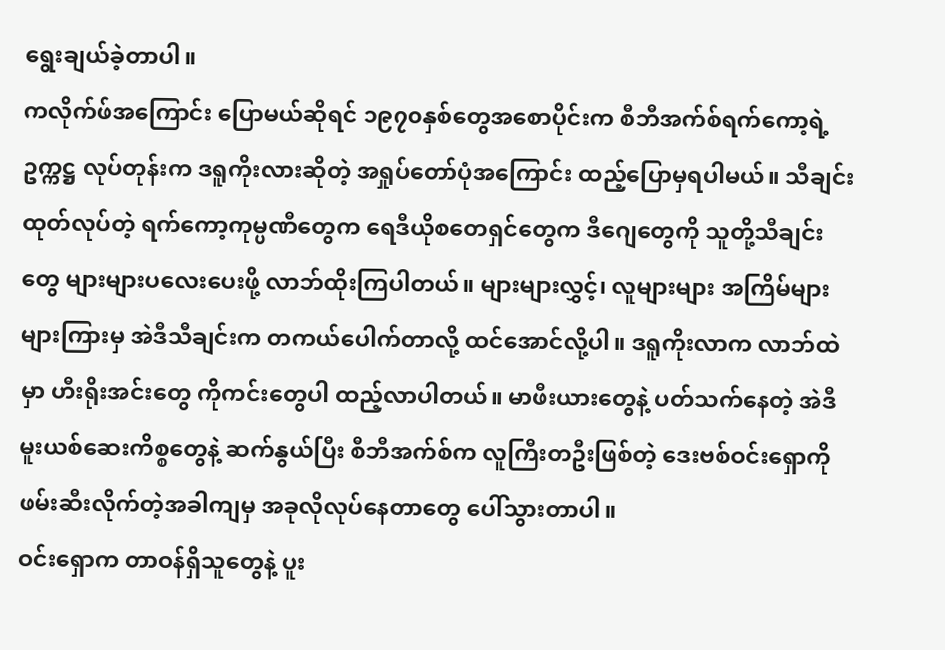ရွေးချယ်ခဲ့တာပါ။
ကလိုက်ဖ်အကြောင်း ပြောမယ်ဆိုရင် ၁၉၇၀နှစ်တွေအစောပိုင်းက စီဘီအက်စ်ရက်ကော့ရဲ့ ဥက္ကဋ္ဌ လုပ်တုန်းက ဒရူကိုးလားဆိုတဲ့ အရှုပ်တော်ပုံအကြောင်း ထည့်ပြောမှရပါမယ်။ သီချင်းထုတ်လုပ်တဲ့ ရက်ကော့ကုမ္ပဏီတွေက ရေဒီယိုစတေရှင်တွေက ဒီဂျေတွေကို သူတို့သီချင်းတွေ များများပလေးပေးဖို့ လာဘ်ထိုးကြပါတယ်။ များများလွှင့်၊ လူများများ အကြိမ်များများကြားမှ အဲဒီသီချင်းက တကယ်ပေါက်တာလို့ ထင်အောင်လို့ပါ။ ဒရူကိုးလာက လာဘ်ထဲမှာ ဟီးရိုးအင်းတွေ ကိုကင်းတွေပါ ထည့်လာပါတယ်။ မာဖီးယားတွေနဲ့ ပတ်သက်နေတဲ့ အဲဒီမူးယစ်ဆေးကိစ္စတွေနဲ့ ဆက်နွယ်ပြီး စီဘီအက်စ်က လူကြီးတဦးဖြစ်တဲ့ ဒေးဗစ်ဝင်းရှောကို ဖမ်းဆီးလိုက်တဲ့အခါကျမှ အခုလိုလုပ်နေတာတွေ ပေါ်သွားတာပါ။
ဝင်းရှောက တာဝန်ရှိသူတွေနဲ့ ပူး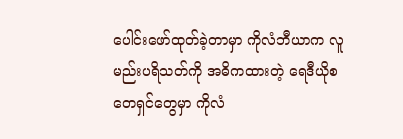ပေါင်းဖော်ထုတ်ခဲ့တာမှာ ကိုလံဘီယာက လူမည်းပရိသတ်ကို အဓိကထားတဲ့ ရေဒီယိုစတေရှင်တွေမှာ ကိုလံ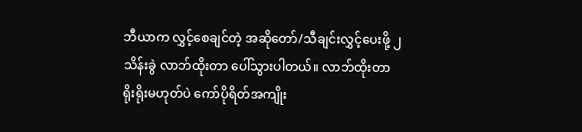ဘီယာက လွှင့်စေချင်တဲ့ အဆိုတော်/သီချင်းလွှင့်ပေးဖို့ ၂သိန်းခွဲ လာဘ်ထိုးတာ ပေါ်သွားပါတယ်။ လာဘ်ထိုးတာ ရိုးရိုးမဟုတ်ပဲ ကော်ပိုရိတ်အကျိုး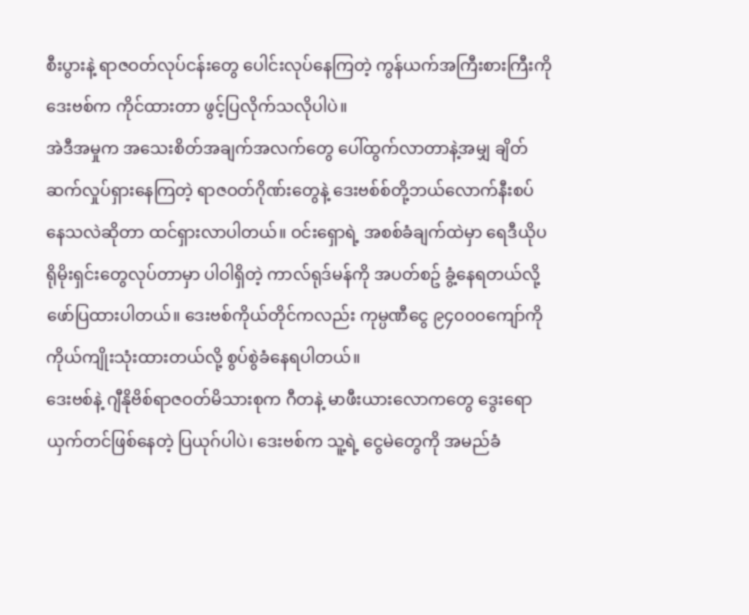စီးပွားနဲ့ ရာဇဝတ်လုပ်ငန်းတွေ ပေါင်းလုပ်နေကြတဲ့ ကွန်ယက်အကြီးစားကြီးကို ဒေးဗစ်က ကိုင်ထားတာ ဖွင့်ပြလိုက်သလိုပါပဲ။
အဲဒီအမှုက အသေးစိတ်အချက်အလက်တွေ ပေါ်ထွက်လာတာနဲ့အမျှ ချိတ်ဆက်လှုပ်ရှားနေကြတဲ့ ရာဇဝတ်ဂိုဏ်းတွေနဲ့ ဒေးဗစ်စ်တို့ဘယ်လောက်နီးစပ်နေသလဲဆိုတာ ထင်ရှားလာပါတယ်။ ဝင်းရှောရဲ့ အစစ်ခံချက်ထဲမှာ ရေဒီယိုပရိုမိုးရှင်းတွေလုပ်တာမှာ ပါဝါရှိတဲ့ ကာလ်ရုဒ်မန်ကို အပတ်စဥ် ခွံ့နေရတယ်လို့ ဖော်ပြထားပါတယ်။ ဒေးဗစ်ကိုယ်တိုင်ကလည်း ကုမ္ပဏီငွေ ၉၄၀၀၀ကျော်ကို ကိုယ်ကျိုးသုံးထားတယ်လို့ စွပ်စွဲခံနေရပါတယ်။
ဒေးဗစ်နဲ့ ဂျီနိုဗိစ်ရာဇဝတ်မိသားစုက ဂီတနဲ့ မာဖီးယားလောကတွေ ဒွေးရောယှက်တင်ဖြစ်နေတဲ့ ပြယုဂ်ပါပဲ၊ ဒေးဗစ်က သူ့ရဲ့ ငွေမဲတွေကို အမည်ခံ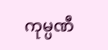ကုမ္ပဏီ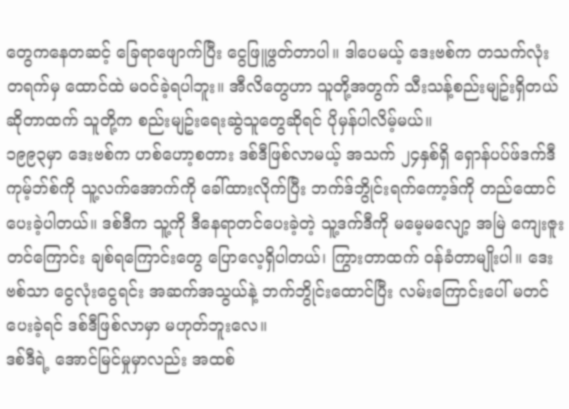တွေကနေတဆင့် ခြေရာဖျောက်ပြီး ငွေဖြူဖွတ်တာပါ။ ဒါပေမယ့် ဒေးဗစ်က တသက်လုံး တရက်မှ ထောင်ထဲ မဝင်ခဲ့ရပါဘူး။ အီလိတွေဟာ သူတို့အတွက် သီးသန့်စည်းမျဥ်းရှိတယ်ဆိုတာထက် သူတို့က စည်းမျဥ်းရေးဆွဲသူတွေဆိုရင် ပိုမှန်ပါလိမ့်မယ်။
၁၉၉၃မှာ ဒေးဗစ်က ဟစ်ဟော့စတား ဒစ်ဒီဖြစ်လာမယ့် အသက် ၂၄နှစ်ရှိ ရှောန်ပပ်ဖ်ဒက်ဒီကုမ့်ဘ်စ်ကို သူ့လက်အောက်ကို ခေါ်ထားလိုက်ပြီး ဘက်ဒ်ဘွိုင်းရက်ကော့ဒ်ကို တည်ထောင်ပေးခဲ့ပါတယ်။ ဒစ်ဒီက သူ့ကို ဒီနေရာတင်ပေးခဲ့တဲ့ သူ့ဒက်ဒီကို မမေ့မလျော့ အမြဲ ကျေးဇူးတင်ကြောင်း ချစ်ရကြောင်းတွေ ပြောလေ့ရှိပါတယ်၊ ကြွားတာထက် ဝန်ခံတာမျိုးပါ။ ဒေးဗစ်သာ ငွေလုံးငွေရင်း အဆက်အသွယ်နဲ့ ဘက်ဘွိုင်းထောင်ပြီး လမ်းကြောင်းပေါ် မတင်ပေးခဲ့ရင် ဒစ်ဒီဖြစ်လာမှာ မဟုတ်ဘူးလေ။
ဒစ်ဒီရဲ့ အောင်မြင်မှုမှာလည်း အထစ်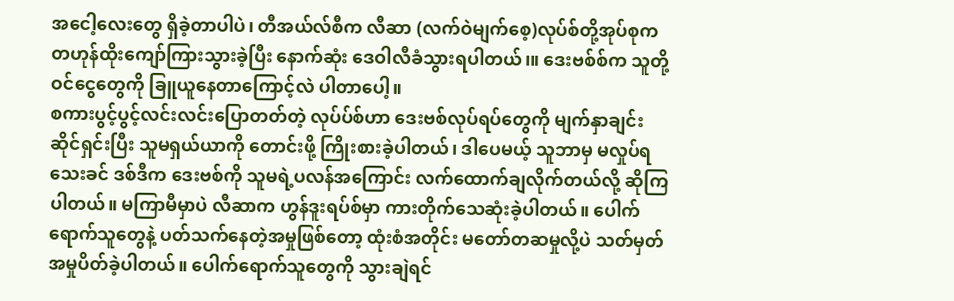အငေါ့လေးတွေ ရှိခဲ့တာပါပဲ၊ တီအယ်လ်စီက လီဆာ (လက်ဝဲမျက်စေ့)လုပ်စ်တို့အုပ်စုက တဟုန်ထိုးကျော်ကြားသွားခဲ့ပြီး နောက်ဆုံး ဒေဝါလီခံသွားရပါတယ်၊။ ဒေးဗစ်စ်က သူတို့ဝင်ငွေတွေကို ခြူယူနေတာကြောင့်လဲ ပါတာပေါ့။
စကားပွင့်ပွင့်လင်းလင်းပြောတတ်တဲ့ လုပ်ပ်စ်ဟာ ဒေးဗစ်လုပ်ရပ်တွေကို မျက်နှာချင်းဆိုင်ရှင်းပြီး သူမရှယ်ယာကို တောင်းဖို့ ကြိုးစားခဲ့ပါတယ်၊ ဒါပေမယ့် သူဘာမှ မလှုပ်ရသေးခင် ဒစ်ဒီက ဒေးဗစ်ကို သူမရဲ့ပလန်အကြောင်း လက်ထောက်ချလိုက်တယ်လို့ ဆိုကြပါတယ်။ မကြာမီမှာပဲ လီဆာက ဟွန်ဒူးရပ်စ်မှာ ကားတိုက်သေဆုံးခဲ့ပါတယ်။ ပေါက်ရောက်သူတွေနဲ့ ပတ်သက်နေတဲ့အမှုဖြစ်တော့ ထုံးစံအတိုင်း မတော်တဆမှုလို့ပဲ သတ်မှတ်အမှုပိတ်ခဲ့ပါတယ်။ ပေါက်ရောက်သူတွေကို သွားချဲရင်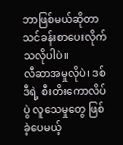ဘာဖြစ်မယ်ဆိုတာ သင်ခန်းစာပေးလိုက်သလိုပါပဲ။
လီဆာအမှုလိုပဲ၊ ဒစ်ဒီရဲ့ စီးတိးကောလိပ်ပွဲ လူသေမှုတွေ ဖြစ်ခဲ့ပေမယ့်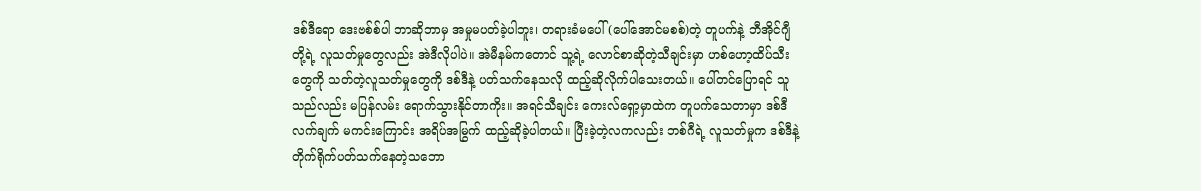ဒစ်ဒီရော ဒေးဗစ်စ်ပါ ဘာဆိုဘာမှ အမှုမပတ်ခဲ့ပါဘူး၊ တရားခံမပေါ် (ပေါ်အောင်မစစ်)တဲ့ တူပက်နဲ့ ဘီအိုင်ဂျီတို့ရဲ့ လူသတ်မှုတွေလည်း အဲဒီလိုပါပဲ။ အဲမီနမ်ကတောင် သူ့ရဲ့ လောင်စာဆိုတဲ့သီချင်းမှာ ဟစ်ဟော့ထိပ်သီးတွေကို သတ်တဲ့လူသတ်မှုတွေကို ဒစ်ဒီနဲ့ ပတ်သက်နေသလို ထည့်ဆိုလိုက်ပါသေးတယ်။ ပေါ်တင်ပြောရင် သူသည်လည်း မပြန်လမ်း ရောက်သွားနိုင်တာကိုး။ အရင်သီချင်း ကေးလ်ရှော့မှာထဲက တူပက်သေတာမှာ ဒစ်ဒီလက်ချက် မကင်းကြောင်း အရိပ်အမြွက် ထည့်ဆိုခဲ့ပါတယ်။ ပြီးခဲ့တဲ့လကလည်း ဘစ်ဂီရဲ့ လူသတ်မှုက ဒစ်ဒီနဲ့ တိုက်ရိုက်ပတ်သက်နေတဲ့သဘော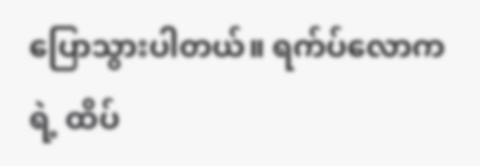ပြောသွားပါတယ်။ ရက်ပ်လောကရဲ့ ထိပ်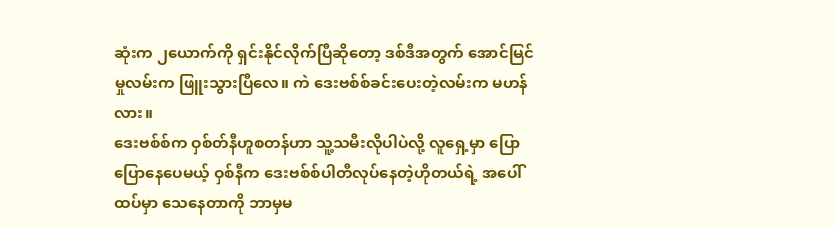ဆုံးက ၂ယောက်ကို ရှင်းနိုင်လိုက်ပြီဆိုတော့ ဒစ်ဒီအတွက် အောင်မြင်မှုလမ်းက ဖြူးသွားပြီလေ။ ကဲ ဒေးဗစ်စ်ခင်းပေးတဲ့လမ်းက မဟန်လား။
ဒေးဗစ်စ်က ဝှစ်တ်နီဟူစတန်ဟာ သူ့သမီးလိုပါပဲလို့ လူရှေ့မှာ ပြောပြောနေပေမယ့် ဝှစ်နီက ဒေးဗစ်စ်ပါတီလုပ်နေတဲ့ဟိုတယ်ရဲ့ အပေါ်ထပ်မှာ သေနေတာကို ဘာမှမ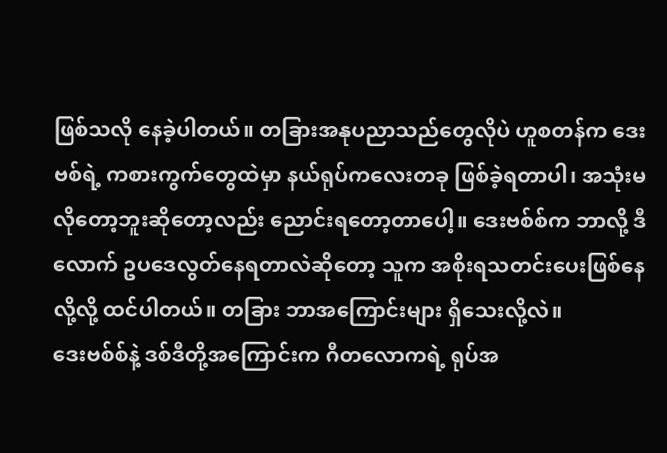ဖြစ်သလို နေခဲ့ပါတယ်။ တခြားအနုပညာသည်တွေလိုပဲ ဟူစတန်က ဒေးဗစ်ရဲ့ ကစားကွက်တွေထဲမှာ နယ်ရုပ်ကလေးတခု ဖြစ်ခဲ့ရတာပါ၊ အသုံးမလိုတော့ဘူးဆိုတော့လည်း ညောင်းရတော့တာပေါ့။ ဒေးဗစ်စ်က ဘာလို့ ဒီလောက် ဥပဒေလွတ်နေရတာလဲဆိုတော့ သူက အစိုးရသတင်းပေးဖြစ်နေလို့လို့ ထင်ပါတယ်။ တခြား ဘာအကြောင်းများ ရှိသေးလို့လဲ။
ဒေးဗစ်စ်နဲ့ ဒစ်ဒီတို့အကြောင်းက ဂီတလောကရဲ့ ရုပ်အ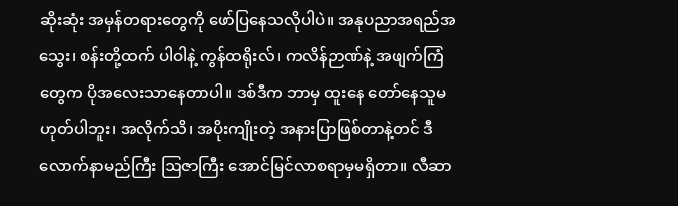ဆိုးဆုံး အမှန်တရားတွေကို ဖော်ပြနေသလိုပါပဲ။ အနုပညာအရည်အသွေး၊ စန်းတို့ထက် ပါဝါနဲ့ ကွန်ထရိုးလ်၊ ကလိန်ဉာဏ်နဲ့ အဖျက်ကြံတွေက ပိုအလေးသာနေတာပါ။ ဒစ်ဒီက ဘာမှ ထူးနေ တော်နေသူမဟုတ်ပါဘူး၊ အလိုက်သိ၊ အပိုးကျိုးတဲ့ အနားပြာဖြစ်တာနဲ့တင် ဒီလောက်နာမည်ကြီး ဩဇာကြီး အောင်မြင်လာစရာမှမရှိတာ။ လီဆာ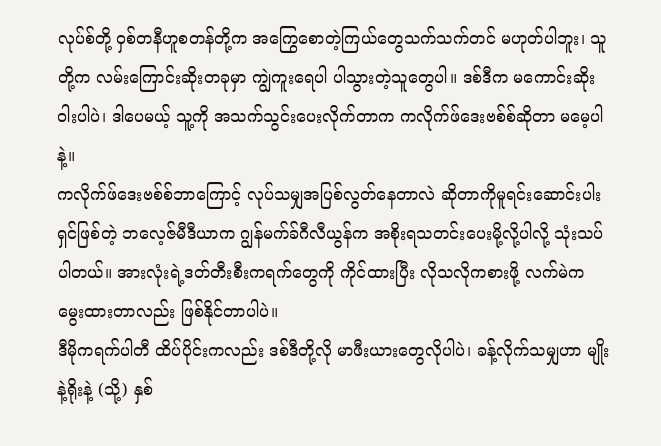လုပ်စ်တို့ ဝှစ်တနီဟူစတန်တို့က အကြွေစောတဲ့ကြယ်တွေသက်သက်တင် မဟုတ်ပါဘူး၊ သူတို့က လမ်းကြောင်းဆိုးတခုမှာ ကျွဲကူးရေပါ ပါသွားတဲ့သူတွေပါ။ ဒစ်ဒီက မကောင်းဆိုးဝါးပါပဲ၊ ဒါပေမယ့် သူ့ကို အသက်သွင်းပေးလိုက်တာက ကလိုက်ဖ်ဒေးဗစ်စ်ဆိုတာ မမေ့ပါနဲ့။
ကလိုက်ဖ်ဒေးဗစ်စ်ဘာကြောင့် လုပ်သမျှအပြစ်လွတ်နေတာလဲ ဆိုတာကိုမူရင်းဆောင်းပါးရှင်ဖြစ်တဲ့ ဘလေ့ဇ်မီဒီယာက ဂျွန်မက်ခ်ဂီလီယွန်က အစိုးရသတင်းပေးမို့လို့ပါလို့ သုံးသပ်ပါတယ်။ အားလုံးရဲ့ဒတ်တီးစီးကရက်တွေကို ကိုင်ထားပြီး လိုသလိုကစားဖို့ လက်မဲက မွေးထားတာလည်း ဖြစ်နိုင်တာပါပဲ။
ဒီမိုကရက်ပါတီ ထိပ်ပိုင်းကလည်း ဒစ်ဒီတို့လို မာဖီးယားတွေလိုပါပဲ၊ ခန့်လိုက်သမျှဟာ မျိုးနဲ့ရိုးနဲ့ (သို့) နှစ်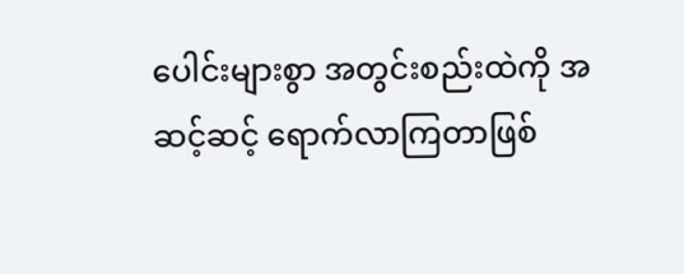ပေါင်းများစွာ အတွင်းစည်းထဲကို အဆင့်ဆင့် ရောက်လာကြတာဖြစ်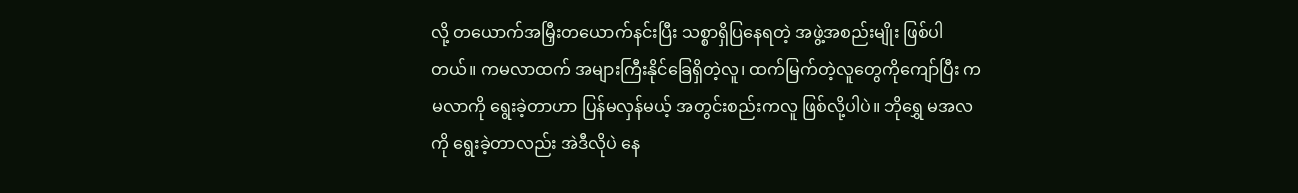လို့ တယောက်အမြှီးတယောက်နင်းပြီး သစ္စာရှိပြနေရတဲ့ အဖွဲ့အစည်းမျိုး ဖြစ်ပါတယ်။ ကမလာထက် အများကြီးနိုင်ခြေရှိတဲ့လူ၊ ထက်မြက်တဲ့လူတွေကိုကျော်ပြီး ကမလာကို ရွေးခဲ့တာဟာ ပြန်မလှန်မယ့် အတွင်းစည်းကလူ ဖြစ်လို့ပါပဲ။ ဘိုရွှေ မအလကို ရွေးခဲ့တာလည်း အဲဒီလိုပဲ နေ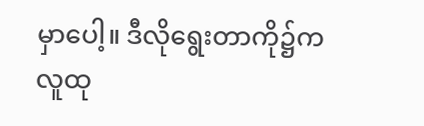မှာပေါ့။ ဒီလိုရွေးတာကို၌က လူထု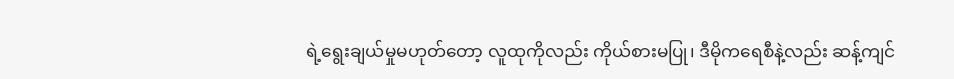ရဲ့ရွေးချယ်မှုမဟုတ်တော့ လူထုကိုလည်း ကိုယ်စားမပြု၊ ဒီမိုကရေစီနဲ့လည်း ဆန့်ကျင်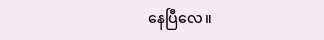နေပြီလေ။